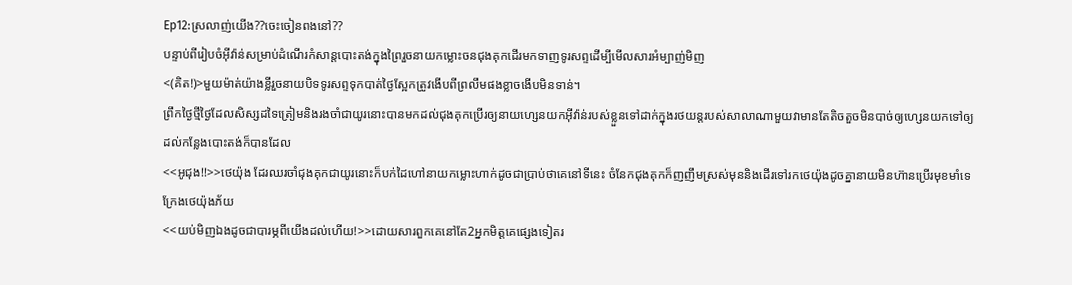Ep12:ស្រលាញ់យើង??ចេះចៀនពងនៅ??
បន្ទាប់ពីរៀបចំអុីវ៉ាន់សម្រាប់ដំណើរកំសាន្តបោះតង់ក្នុងព្រៃរួចនាយកម្លោះចនជុងគុកដើរមកទាញទូរសព្ទដើម្បីមើលសារអំម្បាញ់មិញ
<(គិត!)>មួយម៉ាត់យ៉ាងខ្លីរួចនាយបិទទូរសព្ទទុកបាត់ថ្ងៃស្អែកត្រូវងើបពីព្រលឹមផងខ្លាចងើបមិនទាន់។
ព្រឹកថ្ងៃថ្មីថ្ងៃដែលសិស្សដទៃត្រៀមនិងរងចាំជាយូរនោះបានមកដល់ជុងគុកប្រើរឲ្យនាយហ្សេនយកអុីវ៉ាន់របស់ខ្លួនទៅដាក់ក្នុងរថយន្តរបស់សាលាណាមួយវាមានតែតិចតួចមិនបាច់ឲ្យហ្សេនយកទៅឲ្យដល់កន្លែងបោះតង់ក៏បានដែល
<<អូជុង!!>>ថេយ៉ុង ដែរឈរចាំជុងគុកជាយូរនោះក៏បក់ដៃហៅនាយកម្លោះហាក់ដូចជាប្រាប់ថាគេនៅទីនេះ ចំនែកជុងគុកក៏ញញឹមស្រស់មុននិងដើរទៅរកថេយ៉ុងដូចគ្នានាយមិនហ៊ានប្រើរមុខមាំទេក្រែងថេយ៉ុងភ័យ
<<យប់មិញឯងដូចជាបារម្ភពីយើងដល់ហើយ!>>ដោយសារពួកគេនៅតែ2អ្នកមិត្តគេផ្សេងទៀតរ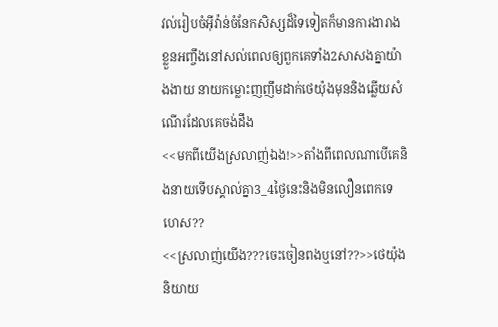វល់រៀបចំអុីវ៉ាន់ចំនែកសិស្សដ៏ទៃទៀតក៏មានការងារាងខ្លួនអញ្ចឹងនៅសល់ពេលឲ្យពួកគេទាំង2សាសងគ្នាយ៉ាងងាយ នាយកម្លោះញញឹមដាក់ថេយ៉ុងមុននិងឆ្លើយសំណើរដែលគេចង់ដឹង
<<មកពីយើងស្រលាញ់ឯង!>>តាំងពីពេលណាបើគេនិងនាយទើបស្គាល់គ្នា3_4ថ្ងៃនេះនិងមិនលឿនពេកទេហេស??
<<ស្រលាញ់យើង???ចេះចៀនពងឬនៅ??>>ថេយ៉ុងនិយាយ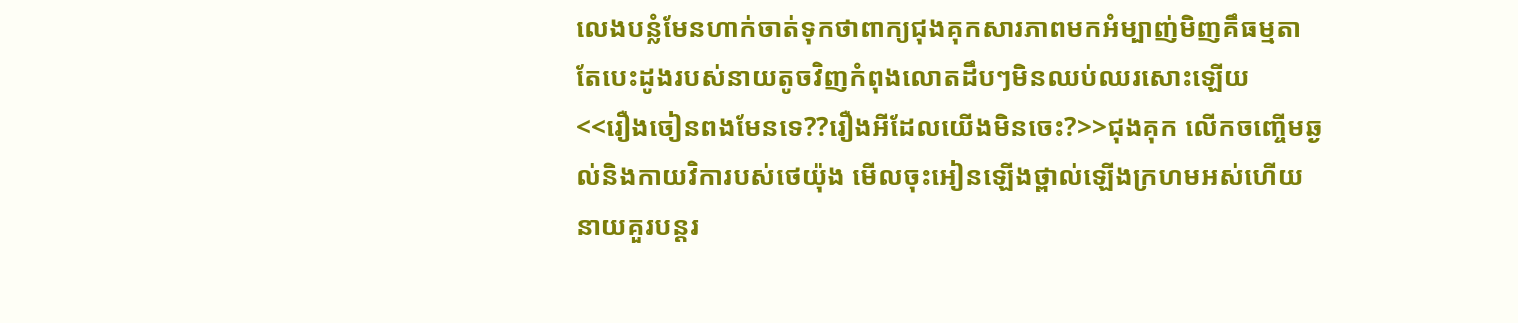លេងបន្លំមែនហាក់ចាត់ទុកថាពាក្យជុងគុកសារភាពមកអំម្បាញ់មិញគឹធម្មតាតែបេះដូងរបស់នាយតូចវិញកំពុងលោតដឹបៗមិនឈប់ឈរសោះឡើយ
<<រឿងចៀនពងមែនទេ??រឿងអីដែលយើងមិនចេះ?>>ជុងគុក លើកចញ្ចើមឆ្ងល់និងកាយវិការបស់ថេយ៉ុង មើលចុះអៀនឡើងថ្ពាល់ឡើងក្រហមអស់ហើយនាយគួរបន្តរ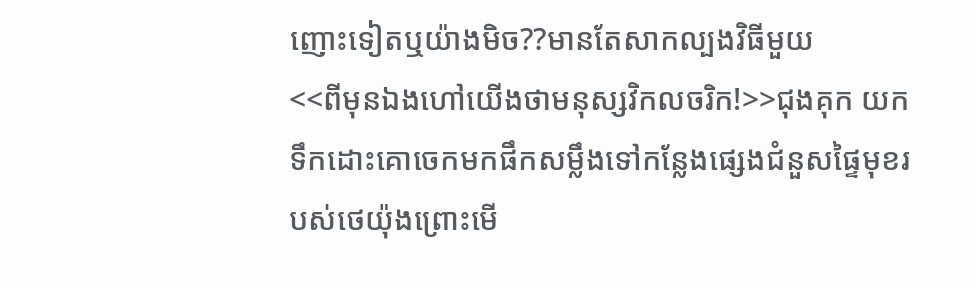ញោះទៀតឬយ៉ាងមិច??មានតែសាកល្បងវិធីមួយ
<<ពីមុនឯងហៅយើងថាមនុស្សវិកលចរិក!>>ជុងគុក យកទឹកដោះគោចេកមកផឹកសម្លឹងទៅកន្លែងផ្សេងជំនួសផ្ទៃមុខរបស់ថេយ៉ុងព្រោះមើ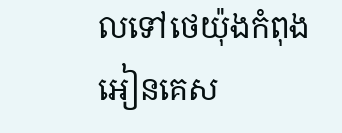លទៅថេយ៉ុងកំពុងអៀនគេស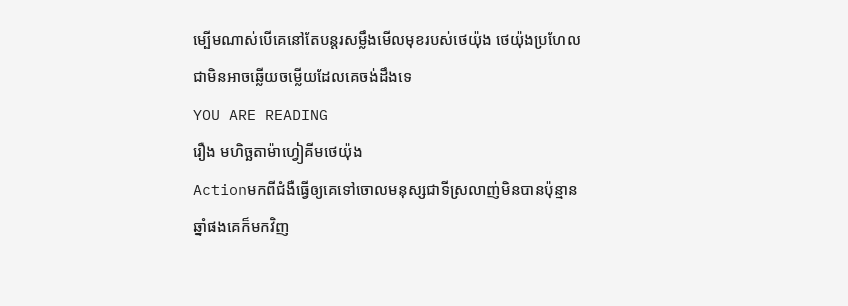ម្បើមណាស់បើគេនៅតែបន្តរសម្លឹងមើលមុខរបស់ថេយ៉ុង ថេយ៉ុងប្រហែលជាមិនអាចឆ្លើយចម្លើយដែលគេចង់ដឹងទេ
YOU ARE READING
រឿង មហិច្ឆតាម៉ាហ្វៀគីមថេយ៉ុង
Actionមកពីជំងឺធ្វើឲ្យគេទៅចោលមនុស្សជាទីស្រលាញ់មិនបានប៉ុន្មានឆ្នាំផងគេក៏មកវិញ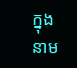ក្នុងនាម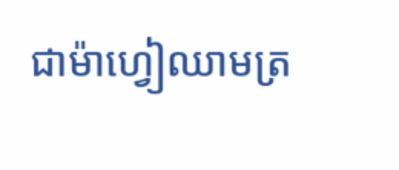ជាម៉ាហ្វៀឈាមត្រ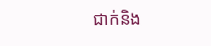ជាក់និង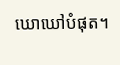ឃោឃៅបំផុត។